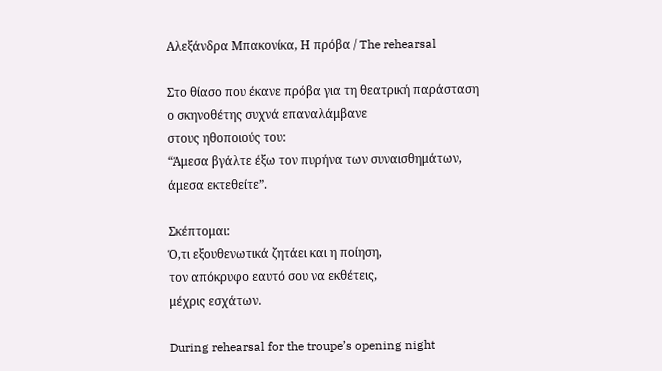Αλεξάνδρα Μπακονίκα, Η πρόβα / The rehearsal

Στο θίασο που έκανε πρόβα για τη θεατρική παράσταση
ο σκηνοθέτης συχνά επαναλάμβανε
στους ηθοποιούς του:
“Άμεσα βγάλτε έξω τον πυρήνα των συναισθημάτων,
άμεσα εκτεθείτε”.

Σκέπτομαι:
Ό,τι εξουθενωτικά ζητάει και η ποίηση,
τον απόκρυφο εαυτό σου να εκθέτεις,
μέχρις εσχάτων.

During rehearsal for the troupe’s opening night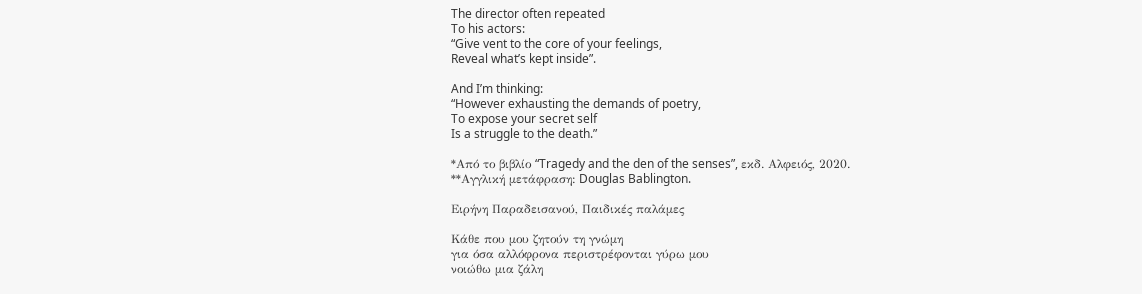The director often repeated
To his actors:
“Give vent to the core of your feelings,
Reveal what’s kept inside”.

And I’m thinking:
“However exhausting the demands of poetry,
To expose your secret self
Is a struggle to the death.”

*Από το βιβλίο “Tragedy and the den of the senses”, εκδ. Αλφειός, 2020.
**Αγγλική μετάφραση: Douglas Bablington.

Ειρήνη Παραδεισανού, Παιδικές παλάμες

Κάθε που μου ζητούν τη γνώμη
για όσα αλλόφρονα περιστρέφονται γύρω μου
νοιώθω μια ζάλη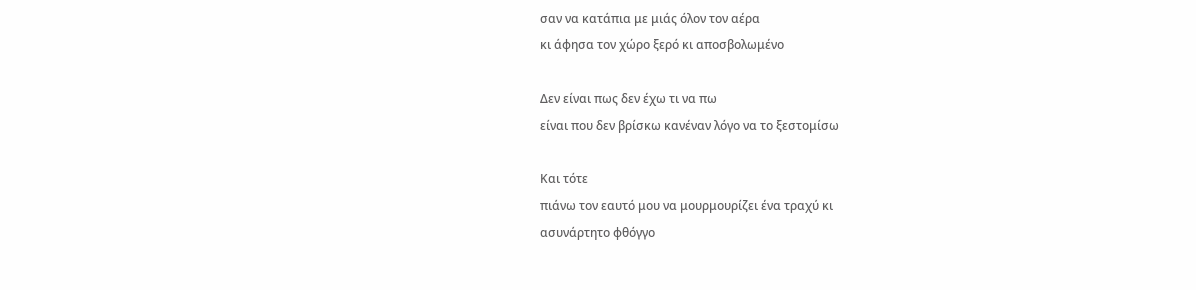σαν να κατάπια με μιάς όλον τον αέρα
κι άφησα τον χώρο ξερό κι αποσβολωμένο

Δεν είναι πως δεν έχω τι να πω
είναι που δεν βρίσκω κανέναν λόγο να το ξεστομίσω

Και τότε
πιάνω τον εαυτό μου να μουρμουρίζει ένα τραχύ κι
ασυνάρτητο φθόγγο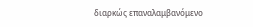διαρκώς επαναλαμβανόμενο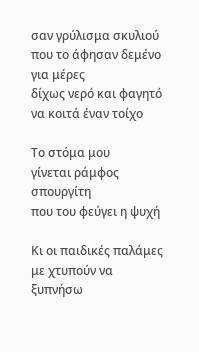σαν γρύλισμα σκυλιού
που το άφησαν δεμένο για μέρες
δίχως νερό και φαγητό
να κοιτά έναν τοίχο

Το στόμα μου
γίνεται ράμφος σπουργίτη
που του φεύγει η ψυχή

Κι οι παιδικές παλάμες
με χτυπούν να ξυπνήσω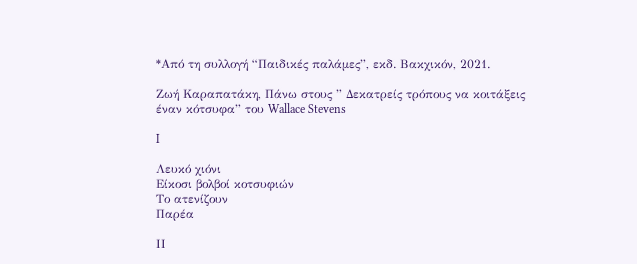*Από τη συλλογή “Παιδικές παλάμες”, εκδ. Βακχικόν, 2021.

Ζωή Καραπατάκη, Πάνω στους ” Δεκατρείς τρόπους να κοιτάξεις έναν κότσυφα” του Wallace Stevens

I

Λευκό χιόνι
Είκοσι βολβοί κοτσυφιών
Το ατενίζουν
Παρέα

ΙΙ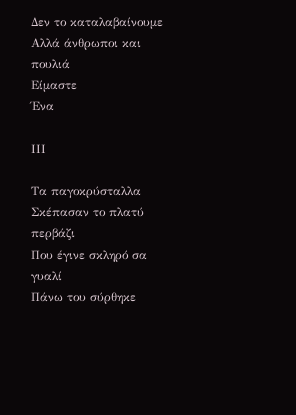Δεν το καταλαβαίνουμε
Αλλά άνθρωποι και πουλιά
Είμαστε
Ένα

ΙΙΙ

Τα παγοκρύσταλλα
Σκέπασαν το πλατύ περβάζι
Που έγινε σκληρό σα γυαλί
Πάνω του σύρθηκε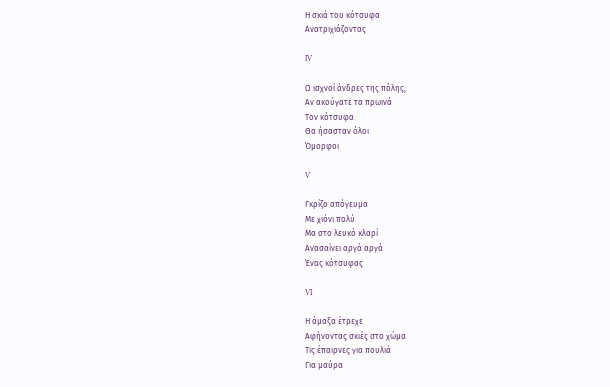Η σκιά του κότσυφα
Ανατριχιάζοντας

IV

Ω ισχνοί άνδρες της πόλης,
Αν ακούγατε τα πρωινά
Τον κότσυφα
Θα ήσασταν όλοι
Όμορφοι

V

Γκρίζο απόγευμα
Με χιόνι πολύ
Μα στο λευκό κλαρί
Ανασαίνει αργά αργά
Ένας κότσυφας

VI

Η άμαξα έτρεχε
Αφήνοντας σκιές στο χώμα
Τις έπαιρνες για πουλιά
Για μαύρα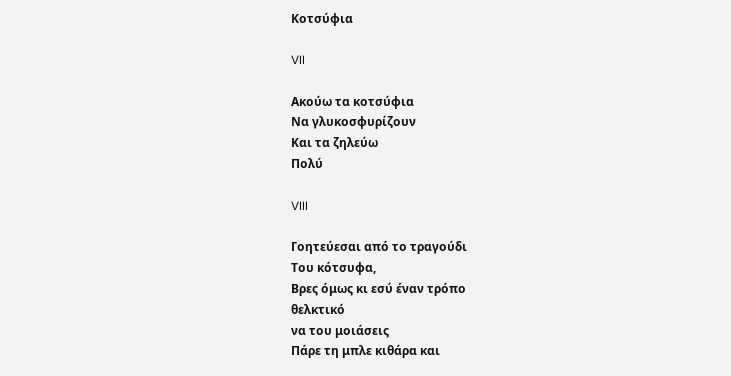Κοτσύφια

VII

Ακούω τα κοτσύφια
Να γλυκοσφυρίζουν
Και τα ζηλεύω
Πολύ

VIII

Γοητεύεσαι από το τραγούδι
Του κότσυφα,
Βρες όμως κι εσύ έναν τρόπο
θελκτικό
να του μοιάσεις
Πάρε τη μπλε κιθάρα και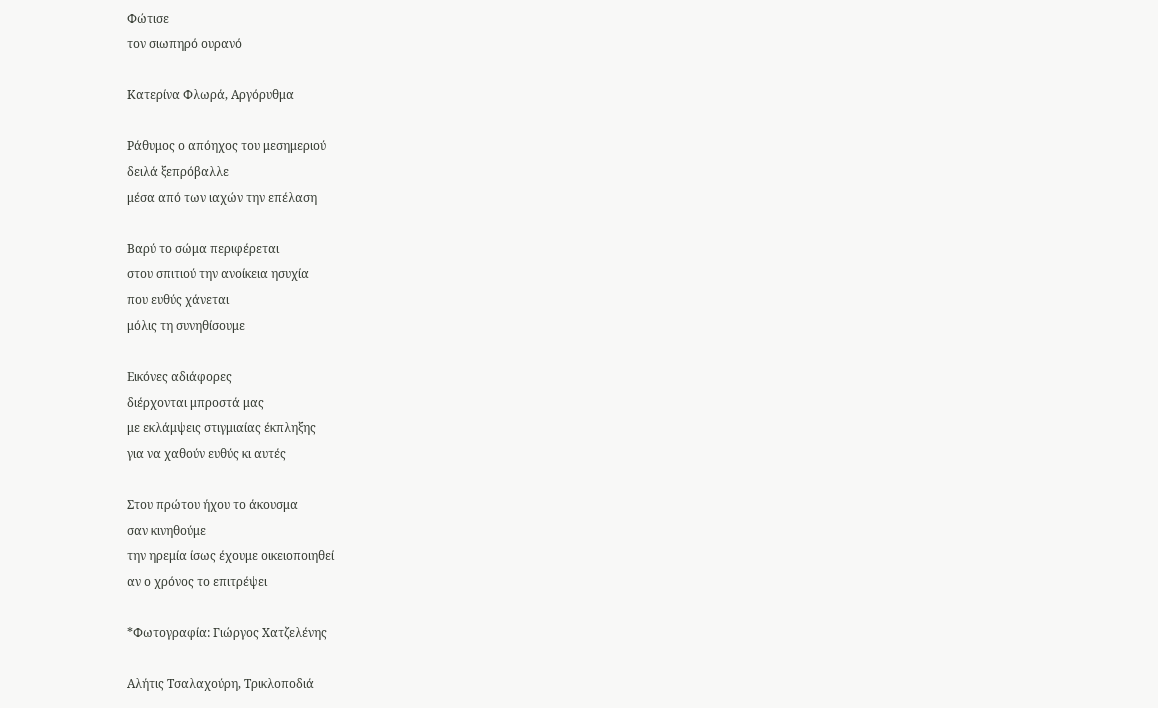Φώτισε
τον σιωπηρό ουρανό

Κατερίνα Φλωρά, Αργόρυθμα

Ράθυμος ο απόηχος του μεσημεριού
δειλά ξεπρόβαλλε
μέσα από των ιαχών την επέλαση

Βαρύ το σώμα περιφέρεται
στου σπιτιού την ανοίκεια ησυχία
που ευθύς χάνεται
μόλις τη συνηθίσουμε

Εικόνες αδιάφορες
διέρχονται μπροστά μας
με εκλάμψεις στιγμιαίας έκπληξης
για να χαθούν ευθύς κι αυτές

Στου πρώτου ήχου το άκουσμα
σαν κινηθούμε
την ηρεμία ίσως έχουμε οικειοποιηθεί
αν ο χρόνος το επιτρέψει

*Φωτογραφία: Γιώργος Χατζελένης

Αλήτις Τσαλαχούρη, Τρικλοποδιά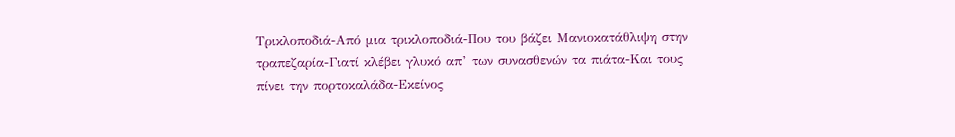Τρικλοποδιά-Από μια τρικλοποδιά-Που του βάζει Μανιοκατάθλιψη στην τραπεζαρία-Γιατί κλέβει γλυκό απ’ των συνασθενών τα πιάτα-Και τους πίνει την πορτοκαλάδα-Εκείνος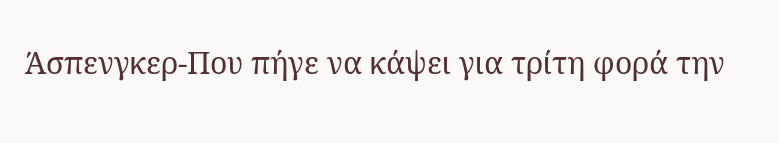Άσπενγκερ-Που πήγε να κάψει για τρίτη φορά την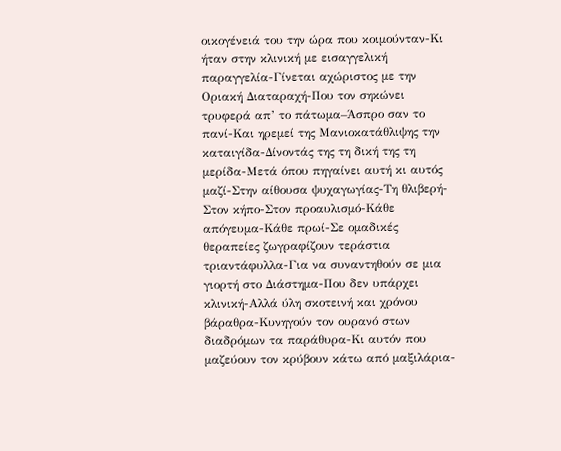οικογένειά του την ώρα που κοιμούνταν-Κι ήταν στην κλινική με εισαγγελική παραγγελία-Γίνεται αχώριστος με την Οριακή Διαταραχή-Που τον σηκώνει τρυφερά απ’ το πάτωμα–Άσπρο σαν το πανί-Και ηρεμεί της Μανιοκατάθλιψης την καταιγίδα-Δίνοντάς της τη δική της τη μερίδα-Μετά όπου πηγαίνει αυτή κι αυτός μαζί-Στην αίθουσα ψυχαγωγίας-Τη θλιβερή-Στον κήπο-Στον προαυλισμό-Κάθε απόγευμα-Κάθε πρωί-Σε ομαδικές θεραπείες ζωγραφίζουν τεράστια τριαντάφυλλα-Για να συναντηθούν σε μια γιορτή στο Διάστημα-Που δεν υπάρχει κλινική-Αλλά ύλη σκοτεινή και χρόνου βάραθρα-Κυνηγούν τον ουρανό στων διαδρόμων τα παράθυρα-Κι αυτόν που μαζεύουν τον κρύβουν κάτω από μαξιλάρια-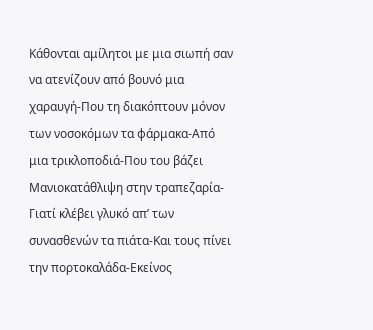Κάθονται αμίλητοι με μια σιωπή σαν να ατενίζουν από βουνό μια χαραυγή-Που τη διακόπτουν μόνον των νοσοκόμων τα φάρμακα-Από μια τρικλοποδιά-Που του βάζει Μανιοκατάθλιψη στην τραπεζαρία-Γιατί κλέβει γλυκό απ’ των συνασθενών τα πιάτα-Και τους πίνει την πορτοκαλάδα-Εκείνος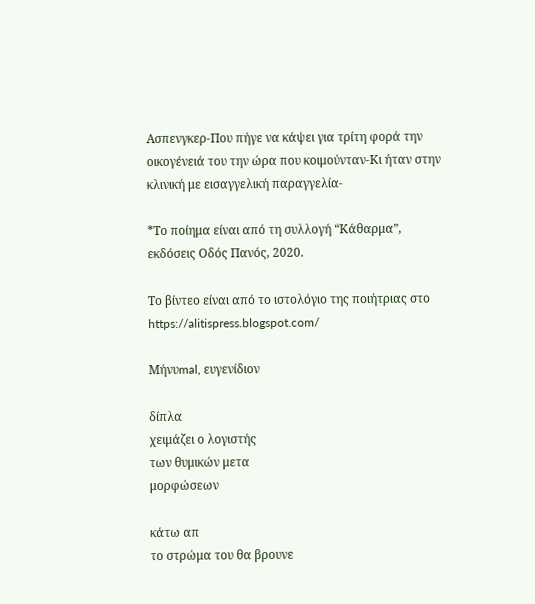Ασπενγκερ-Που πήγε να κάψει για τρίτη φορά την οικογένειά του την ώρα που κοιμούνταν-Κι ήταν στην κλινική με εισαγγελική παραγγελία-

*Το ποίημα είναι από τη συλλογή “Κάθαρμα”, εκδόσεις Οδός Πανός, 2020.

Το βίντεο είναι από το ιστολόγιο της ποιήτριας στο https://alitispress.blogspot.com/

Μήνυmal, ευγενίδιον

δίπλα
χειμάζει ο λογιστής
των θυμικών μετα
μορφώσεων

κάτω απ
το στρώμα του θα βρουνε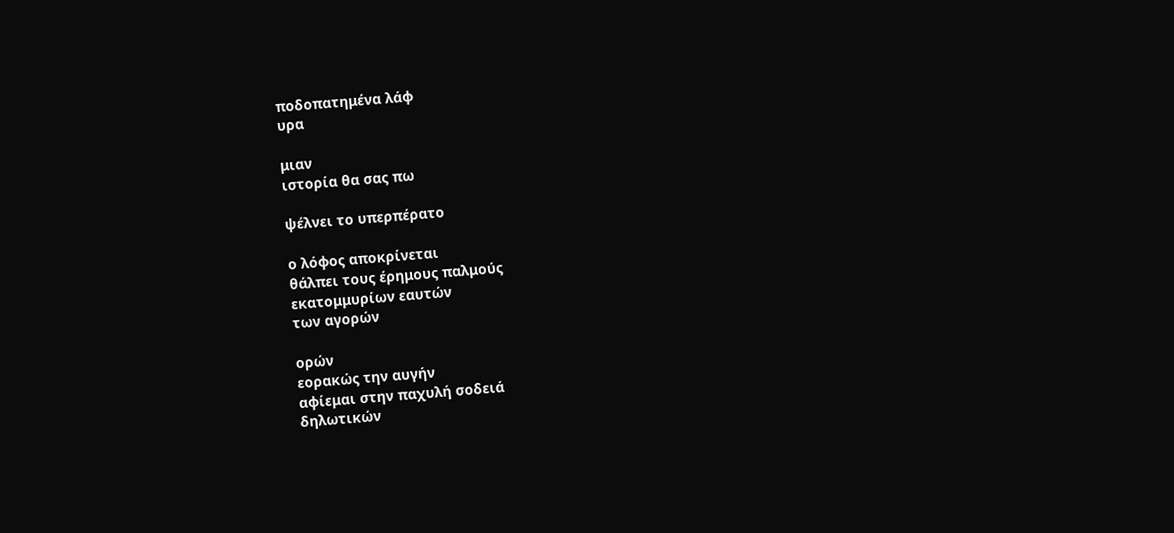ποδοπατημένα λάφ
υρα

μιαν
ιστορία θα σας πω

ψέλνει το υπερπέρατο

ο λόφος αποκρίνεται
θάλπει τους έρημους παλμούς
εκατομμυρίων εαυτών
των αγορών

ορών
εορακώς την αυγήν
αφίεμαι στην παχυλή σοδειά
δηλωτικών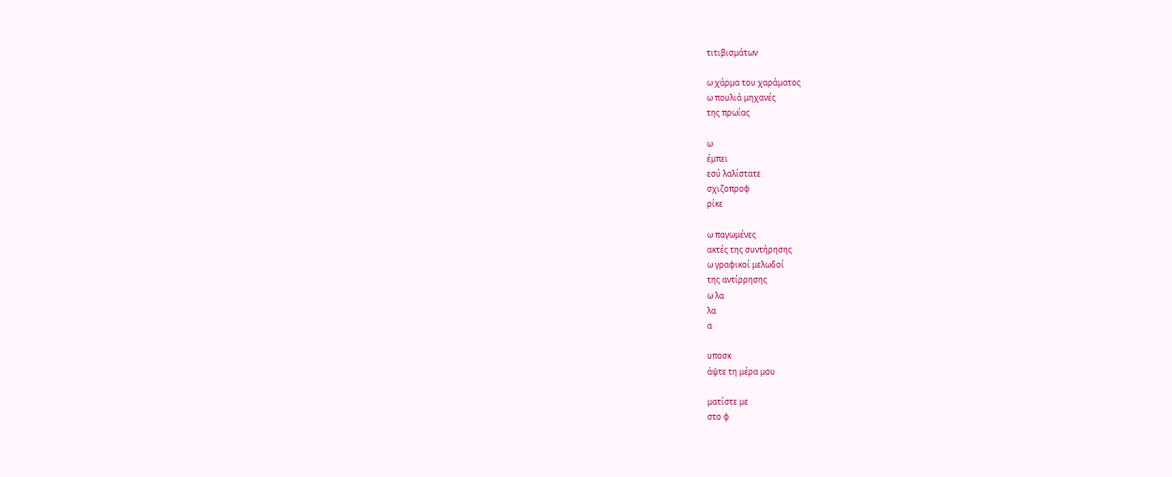τιτιβισμάτων

ω χάρμα του χαράματος
ω πουλιά μηχανές
της πρωίας

ω
έμπει
εσύ λαλίστατε
σχιζοπροφ
ρίκε

ω παγωμένες
ακτές της συντήρησης
ω γραφικοί μελωδοί
της αντίρρησης
ω λα
λα
α

υποσκ
άψτε τη μέρα μου

ματίστε με
στο φ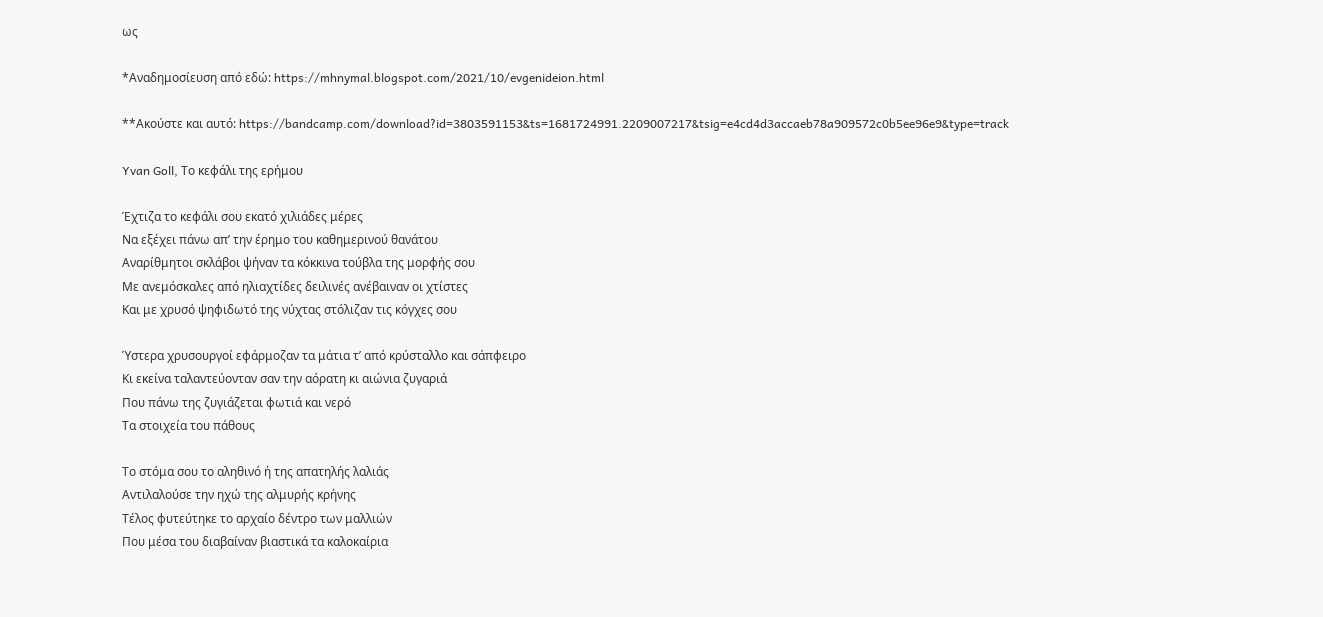ως

*Αναδημοσίευση από εδώ: https://mhnymal.blogspot.com/2021/10/evgenideion.html

**Ακούστε και αυτό: https://bandcamp.com/download?id=3803591153&ts=1681724991.2209007217&tsig=e4cd4d3accaeb78a909572c0b5ee96e9&type=track

Yvan Goll, Το κεφάλι της ερήμου

Έχτιζα το κεφάλι σου εκατό χιλιάδες μέρες
Να εξέχει πάνω απ’ την έρημο του καθημερινού θανάτου
Αναρίθμητοι σκλάβοι ψήναν τα κόκκινα τούβλα της μορφής σου
Με ανεμόσκαλες από ηλιαχτίδες δειλινές ανέβαιναν οι χτίστες
Και με χρυσό ψηφιδωτό της νύχτας στόλιζαν τις κόγχες σου

Ύστερα χρυσουργοί εφάρμοζαν τα μάτια τ’ από κρύσταλλο και σάπφειρο
Κι εκείνα ταλαντεύονταν σαν την αόρατη κι αιώνια ζυγαριά
Που πάνω της ζυγιάζεται φωτιά και νερό
Τα στοιχεία του πάθους

Το στόμα σου το αληθινό ή της απατηλής λαλιάς
Αντιλαλούσε την ηχώ της αλμυρής κρήνης
Τέλος φυτεύτηκε το αρχαίο δέντρο των μαλλιών
Που μέσα του διαβαίναν βιαστικά τα καλοκαίρια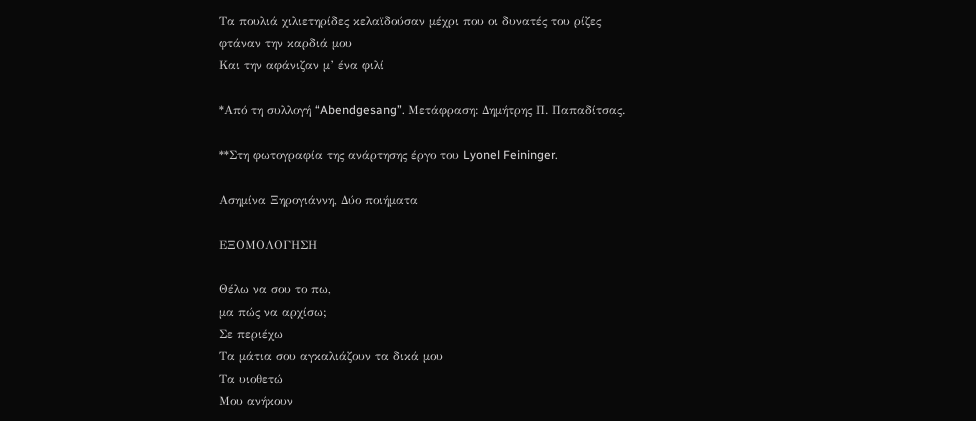Τα πουλιά χιλιετηρίδες κελαϊδούσαν μέχρι που οι δυνατές του ρίζες φτάναν την καρδιά μου
Και την αφάνιζαν μ’ ένα φιλί

*Από τη συλλογή “Abendgesang”. Μετάφραση: Δημήτρης Π. Παπαδίτσας.

**Στη φωτογραφία της ανάρτησης έργο του Lyonel Feininger.

Aσημίνα Ξηρογιάννη, Δύο ποιήματα

ΕΞΟΜΟΛΟΓΗΣΗ

Θέλω να σου το πω,
μα πώς να αρχίσω;
Σε περιέχω
Τα μάτια σου αγκαλιάζουν τα δικά μου
Τα υιοθετώ
Μου ανήκουν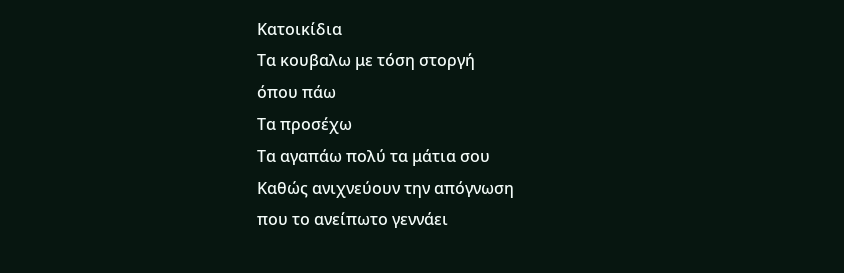Κατοικίδια
Τα κουβαλω με τόση στοργή
όπου πάω
Τα προσέχω
Τα αγαπάω πολύ τα μάτια σου
Καθώς ανιχνεύουν την απόγνωση
που το ανείπωτο γεννάει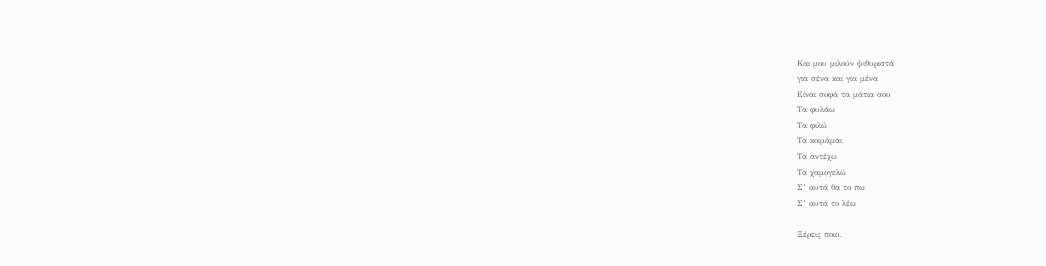Και μου μιλούν ψιθυριστά
για σένα και για μένα
Είναι σοφά τα μάτια σου
Τα φυλάω
Τα φιλώ
Τα κοιμάμαι
Τα αντέχω
Τα χαμογελώ
Σ’ αυτά θα το πω
Σ’ αυτά το λέω

Ξέρεις ποιο.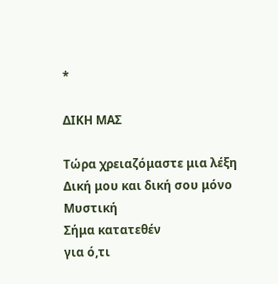*

ΔΙΚΗ ΜΑΣ

Τώρα χρειαζόμαστε μια λέξη
Δική μου και δική σου μόνο
Μυστική
Σήμα κατατεθέν
για ό,τι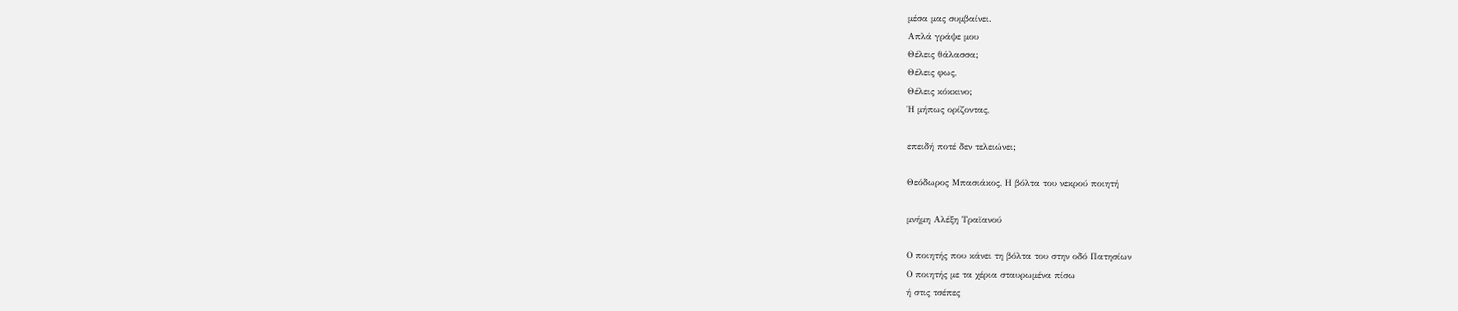μέσα μας συμβαίνει.
Απλά γράψε μου
Θέλεις θάλασσα;
Θέλεις φως,
Θέλεις κόκκινο;
Ή μήπως ορίζοντας,

επειδή ποτέ δεν τελειώνει;

Θεόδωρος Μπασιάκος, Η βόλτα του νεκρού ποιητή

μνήμη Αλέξη Τραϊανού

Ο ποιητής που κάνει τη βόλτα του στην οδό Πατησίων
Ο ποιητής με τα χέρια σταυρωμένα πίσω
ή στις τσέπες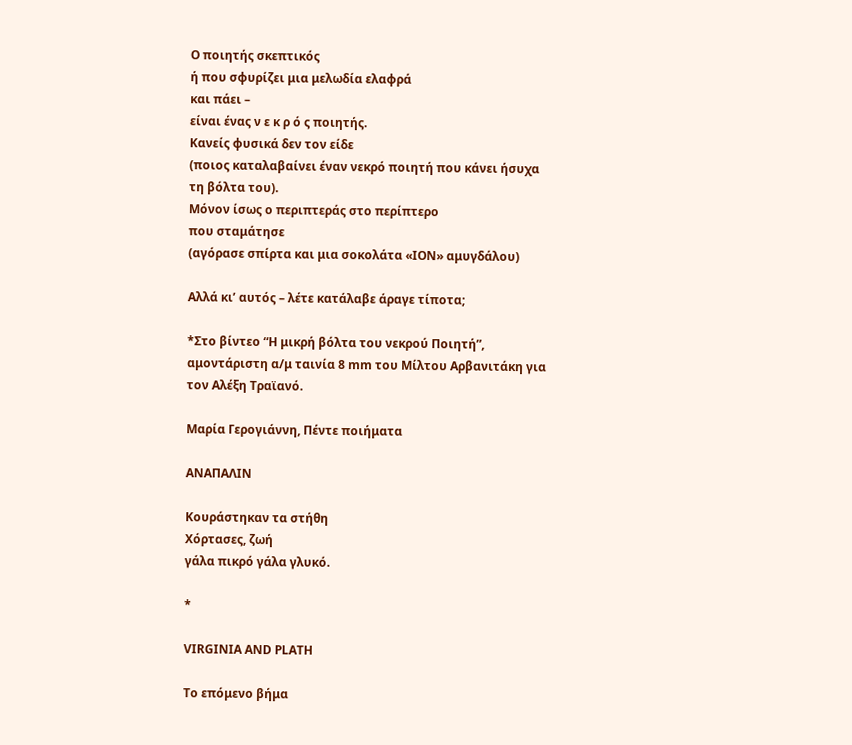Ο ποιητής σκεπτικός
ή που σφυρίζει μια μελωδία ελαφρά
και πάει –
είναι ένας ν ε κ ρ ό ς ποιητής.
Κανείς φυσικά δεν τον είδε
(ποιος καταλαβαίνει έναν νεκρό ποιητή που κάνει ήσυχα
τη βόλτα του).
Μόνον ίσως ο περιπτεράς στο περίπτερο
που σταμάτησε
(αγόρασε σπίρτα και μια σοκολάτα «ΙΟΝ» αμυγδάλου)

Αλλά κι’ αυτός – λέτε κατάλαβε άραγε τίποτα;

*Στο βίντεο “Η μικρή βόλτα του νεκρού Ποιητή”, αμοντάριστη α/μ ταινία 8 mm του Μίλτου Αρβανιτάκη για τον Αλέξη Τραϊανό.

Μαρία Γερογιάννη, Πέντε ποιήματα

ΑΝΑΠΑΛΙΝ

Κουράστηκαν τα στήθη
Χόρτασες, ζωή
γάλα πικρό γάλα γλυκό.

*

VIRGINIA AND PLATH

Το επόμενο βήμα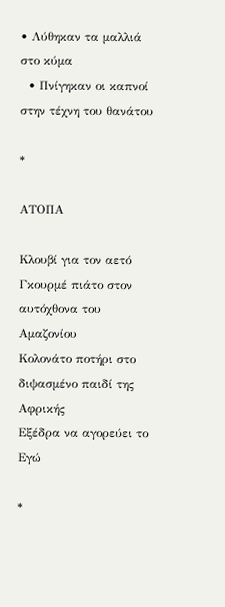• Λύθηκαν τα μαλλιά στο κύμα
  • Πνίγηκαν οι καπνοί στην τέχνη του θανάτου

*

ΑΤΟΠΑ

Κλουβί για τον αετό
Γκουρμέ πιάτο στον αυτόχθονα του Αμαζονίου
Κολονάτο ποτήρι στο διψασμένο παιδί της Αφρικής
Εξέδρα να αγορεύει το Εγώ

*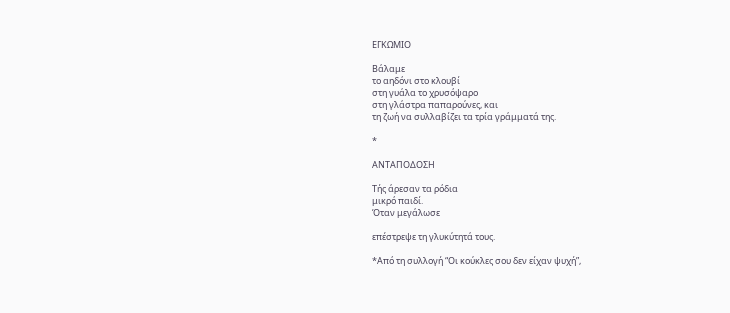ΕΓΚΩΜΙΟ

Βάλαμε
το αηδόνι στο κλουβί
στη γυάλα το χρυσόψαρο
στη γλάστρα παπαρούνες, και
τη ζωή να συλλαβίζει τα τρία γράμματά της.

*

ΑΝΤΑΠΟΔΟΣΗ

Τής άρεσαν τα ρόδια
μικρό παιδί.
Όταν μεγάλωσε

επέστρεψε τη γλυκύτητά τους.

*Από τη συλλογή “Οι κούκλες σου δεν είχαν ψυχή”,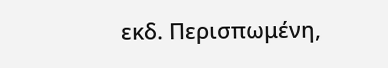εκδ. Περισπωμένη,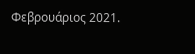Φεβρουάριος 2021.